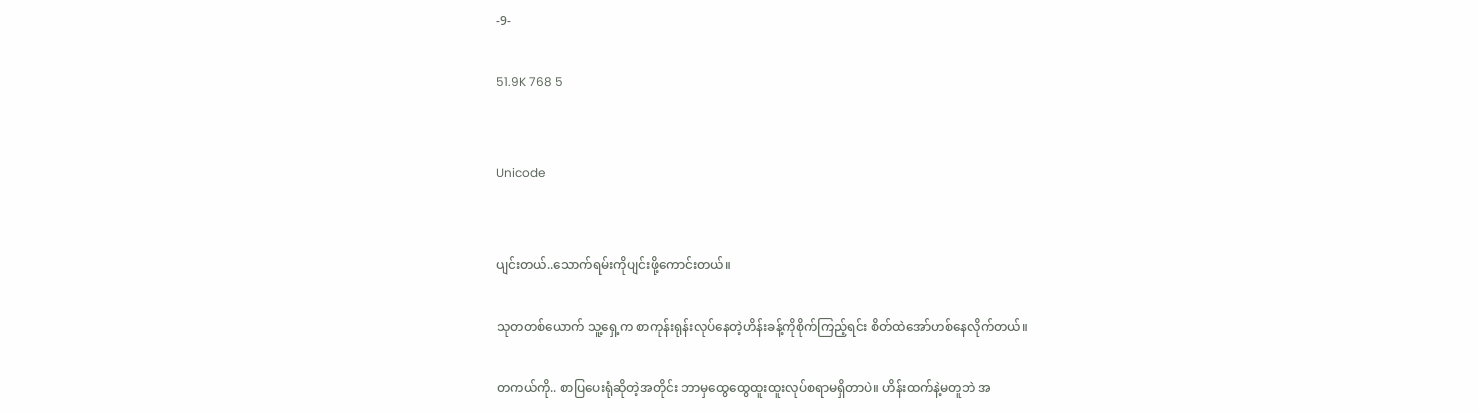-9-

51.9K 768 5


Unicode


ပျင်းတယ်..သောက်ရမ်းကိုပျင်းဖို့ကောင်းတယ်။

သုတတစ်ယောက် သူ့ရှေ့က စာကုန်းရုန်းလုပ်နေတဲ့ဟိန်းခန့်ကိုစိုက်ကြည့်ရင်း စိတ်ထဲအော်ဟစ်နေလိုက်တယ်။

တကယ်ကို.. စာပြပေးရုံဆိုတဲ့အတိုင်း ဘာမှထွေထွေထူးထူးလုပ်စရာမရှိတာပဲ။ ဟိန်းထက်နဲ့မတူဘဲ အ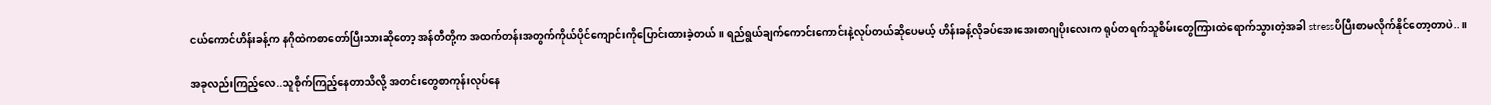ငယ်ကောင်ဟိန်းခန့်က နဂိုထဲကစာတော်ပြီးသားဆိုတော့ အန်တီတို့က အထက်တန်းအတွက်ကိုယ်ပိုင်ကျောင်းကိုပြောင်းထားခဲ့တယ်။ ရည်ရွယ်ချက်ကောင်းကောင်းနဲ့လုပ်တယ်ဆိုပေမယ့် ဟိန်းခန့်လိုခပ်အေးအေးစာဂျပိုးလေးက ရုပ်တရက်သူစိမ်းတွေကြားထဲရောက်သွားတဲ့အခါ stressပိပြီးစာမလိုက်နိုင်တော့တာပဲ..။

အခုလည်းကြည့်လေ..သူစိုက်ကြည့်နေတာသိလို့ အတင်းတွေစာကုန်းလုပ်နေ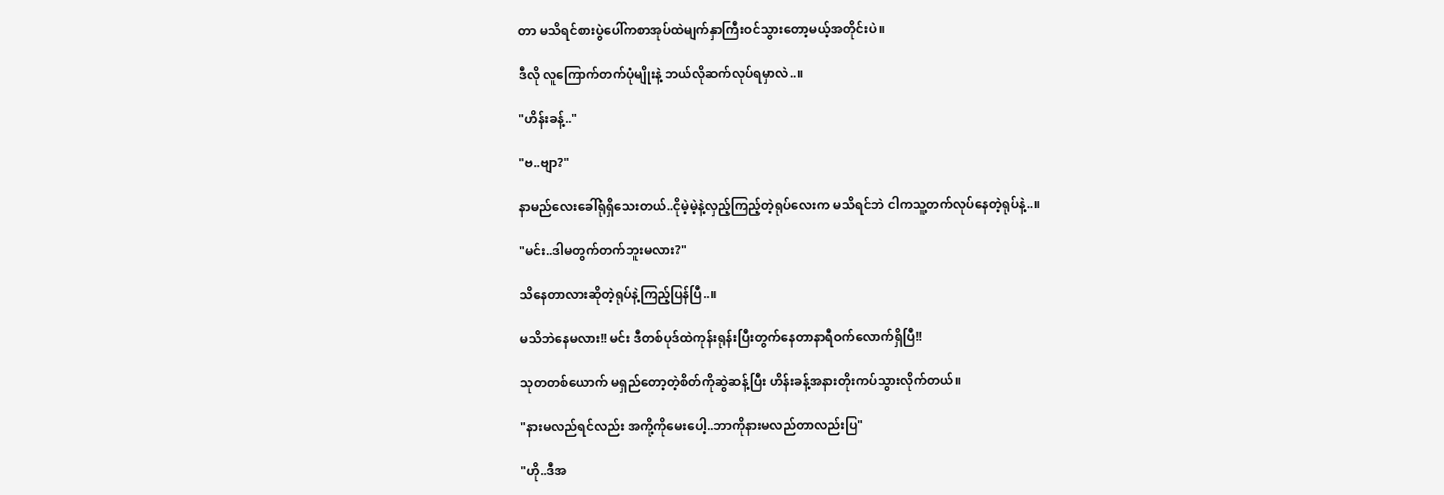တာ မသိရင်စားပွဲပေါ်ကစာအုပ်ထဲမျက်နှာကြီးဝင်သွားတော့မယ့်အတိုင်းပဲ။

ဒီလို လူကြောက်တက်ပုံမျိုးနဲ့ ဘယ်လိုဆက်လုပ်ရမှာလဲ..။

"ဟိန်းခန့်.."

"ဗ..ဗျာ?"

နာမည်လေးခေါ်ရုံရှိသေးတယ်..ငိုမဲ့မဲ့နဲ့လှည့်ကြည့်တဲ့ရုပ်လေးက မသိရင်ဘဲ ငါကသူ့တက်လုပ်နေတဲ့ရုပ်နဲ့..။

"မင်း..ဒါမတွက်တက်ဘူးမလား?"

သိနေတာလားဆိုတဲ့ရုပ်နဲ့ကြည့်ပြန်ပြီ..။

မသိဘဲနေမလား!! မင်း ဒီတစ်ပုဒ်ထဲကုန်းရုန်းပြီးတွက်နေတာနာရီဝက်လောက်ရှိပြီ!!

သုတတစ်ယောက် မရှည်တော့တဲ့စိတ်ကိုဆွဲဆန့်ပြီး ဟိန်းခန့်အနားတိုးကပ်သွားလိုက်တယ်။

"နားမလည်ရင်လည်း အကို့ကိုမေးပေါ့..ဘာကိုနားမလည်တာလည်းပြ"

"ဟို..ဒီအ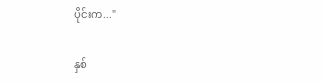ပိုင်းက..."

နှစ်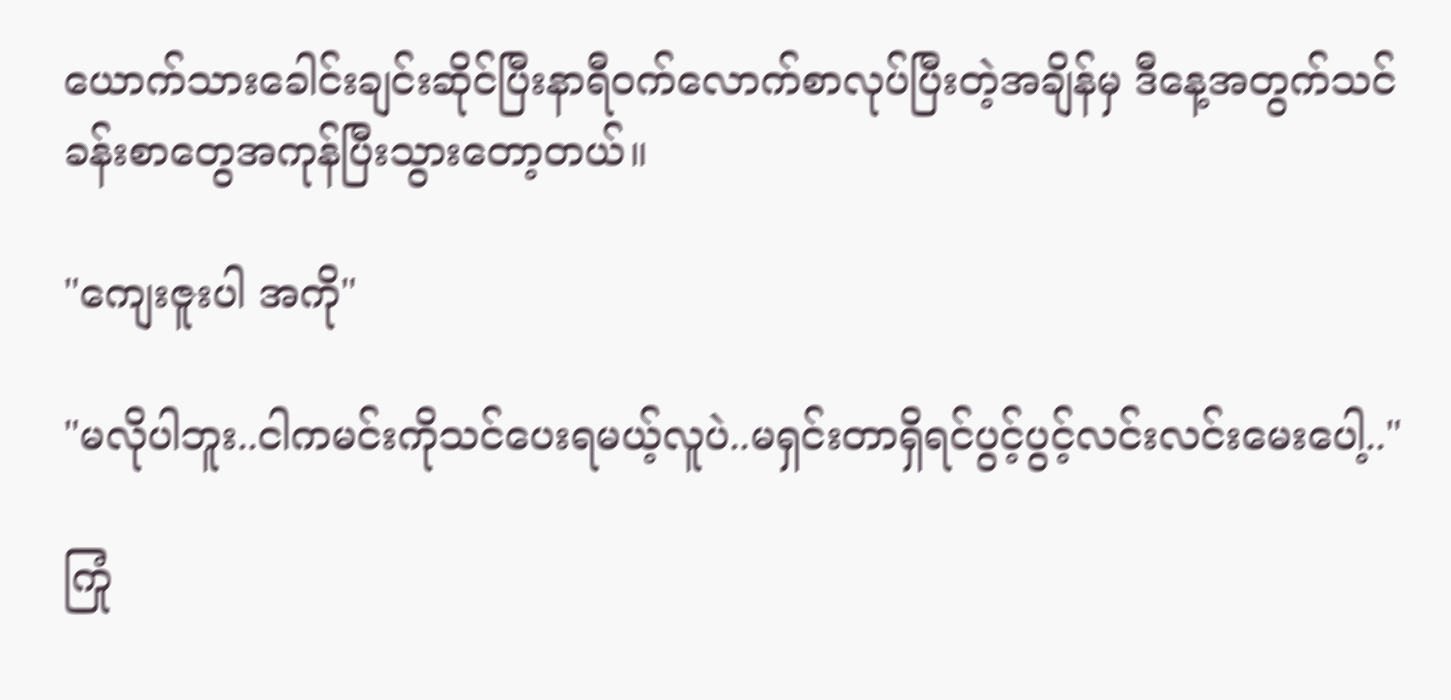ယောက်သားခေါင်းချင်းဆိုင်ပြီးနာရီဝက်လောက်စာလုပ်ပြီးတဲ့အချိန်မှ ဒီနေ့အတွက်သင်ခန်းစာတွေအကုန်ပြီးသွားတော့တယ်။

"ကျေးဇူးပါ အကို"

"မလိုပါဘူး..ငါကမင်းကိုသင်ပေးရမယ့်လူပဲ..မရှင်းတာရှိရင်ပွင့်ပွင့်လင်းလင်းမေးပေါ့.."

ကြုံ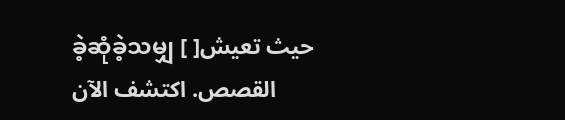ခဲ့ဆုံခဲ့သမျှ [ ]حيث تعيش القصص. اكتشف الآن